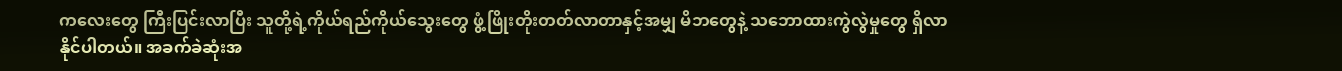ကလေးတွေ ကြီးပြင်းလာပြီး သူတို့ရဲ့ကိုယ်ရည်ကိုယ်သွေးတွေ ဖွံ့ဖြိုးတိုးတတ်လာတာနှင့်အမျှ မိဘတွေနဲ့ သဘောထားကွဲလွဲမှုတွေ ရှိလာနိုင်ပါတယ်။ အခက်ခဲဆုံးအ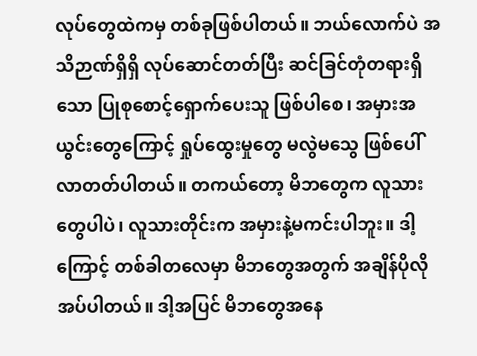လုပ်တွေထဲကမှ တစ်ခုဖြစ်ပါတယ်။ ဘယ်လောက်ပဲ အသိဉာဏ်ရှိရှိ လုပ်ဆောင်တတ်ပြီး ဆင်ခြင်တုံတရားရှိသော ပြုစုစောင့်ရှောက်ပေးသူ ဖြစ်ပါစေ၊ အမှားအယွင်းတွေကြောင့် ရှုပ်ထွေးမှုတွေ မလွဲမသွေ ဖြစ်ပေါ်လာတတ်ပါတယ်။ တကယ်တော့ မိဘတွေက လူသားတွေပါပဲ၊ လူသားတိုင်းက အမှားနဲ့မကင်းပါဘူး။ ဒါ့ကြောင့် တစ်ခါတလေမှာ မိဘတွေအတွက် အချိန်ပိုလိုအပ်ပါတယ်။ ဒါ့အပြင် မိဘတွေအနေ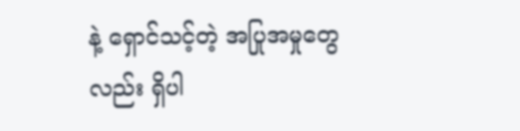နဲ့ ရှောင်သင့်တဲ့ အပြုအမှုတွေလည်း ရှိပါ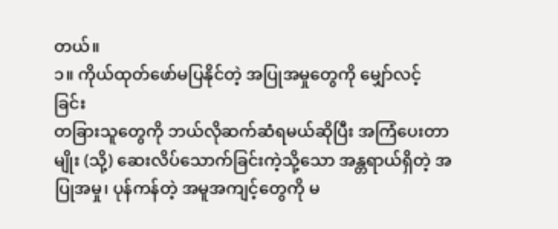တယ်။
၁။ ကိုယ်ထုတ်ဖော်မပြနိုင်တဲ့ အပြုအမှုတွေကို မျှော်လင့်ခြင်း
တခြားသူတွေကို ဘယ်လိုဆက်ဆံရမယ်ဆိုပြီး အကြံပေးတာမျိုး (သို့) ဆေးလိပ်သောက်ခြင်းကဲ့သို့သော အန္တရာယ်ရှိတဲ့ အပြုအမှု၊ ပုန်ကန်တဲ့ အမူအကျင့်တွေကို မ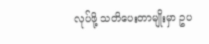လုပ်ဖို့ သတိပေးတာမျိုးမှာ ဥပ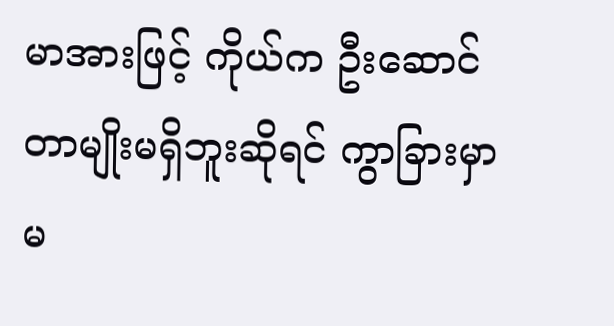မာအားဖြင့် ကိုယ်က ဦးဆောင်တာမျိုးမရှိဘူးဆိုရင် ကွာခြားမှာ မ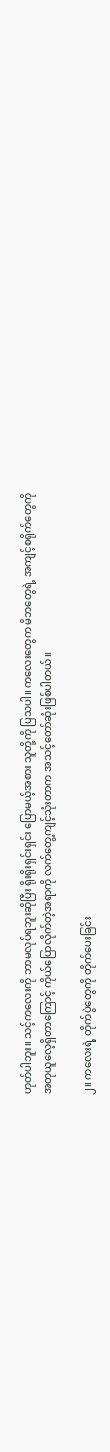ဟုတ်ပါဘူး။ သင့်ကလေးကို ဘာမလုပ်ရဘူးဆိုပြီး ရိုးရိုးရှင်းရှင်း ပြောမယ့်အစား သူတို့ကို ပြသပါ။ ကလေးတွေက မိဘတွေရဲ့ အကျင့်စရိုက်တွေကို အတုယူလေ့ရှိတာကြောင့် ကိုယ်ပြောလိုက်တဲ့အရာကို လက်တွေ့ကျင့်သုံးတာက အသင့်တော်ဆုံးဖြစ်ပါတယ်။

၂။ ကလေးရဲ့ တိုက်ပွဲတွေကို တိုက်ပေးခြင်း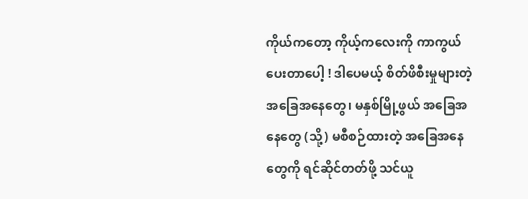ကိုယ်ကတော့ ကိုယ့်ကလေးကို ကာကွယ်ပေးတာပေါ့ ! ဒါပေမယ့် စိတ်ဖိစီးမှုများတဲ့ အခြေအနေတွေ၊ မနှစ်မြို့ဖွယ် အခြေအနေတွေ (သို့) မစီစဉ်ထားတဲ့ အခြေအနေတွေကို ရင်ဆိုင်တတ်ဖို့ သင်ယူ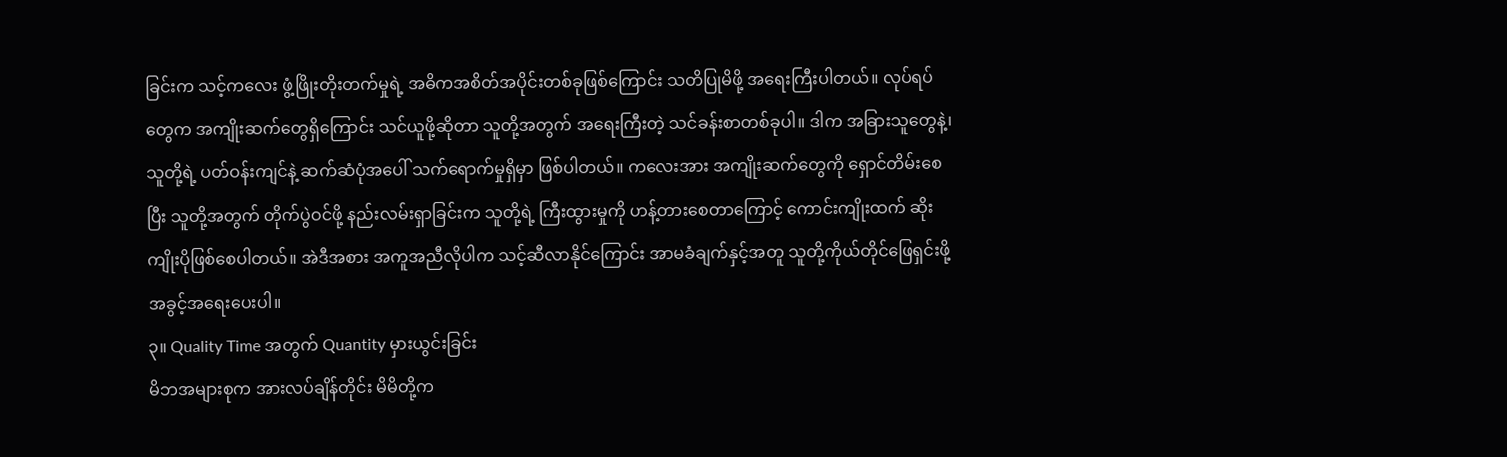ခြင်းက သင့်ကလေး ဖွံ့ဖြိုးတိုးတက်မှုရဲ့ အဓိကအစိတ်အပိုင်းတစ်ခုဖြစ်ကြောင်း သတိပြုမိဖို့ အရေးကြီးပါတယ်။ လုပ်ရပ်တွေက အကျိုးဆက်တွေရှိကြောင်း သင်ယူဖို့ဆိုတာ သူတို့အတွက် အရေးကြီးတဲ့ သင်ခန်းစာတစ်ခုပါ။ ဒါက အခြားသူတွေနဲ့၊ သူတို့ရဲ့ ပတ်ဝန်းကျင်နဲ့ ဆက်ဆံပုံအပေါ် သက်ရောက်မှုရှိမှာ ဖြစ်ပါတယ်။ ကလေးအား အကျိုးဆက်တွေကို ရှောင်တိမ်းစေပြီး သူတို့အတွက် တိုက်ပွဲဝင်ဖို့ နည်းလမ်းရှာခြင်းက သူတို့ရဲ့ ကြီးထွားမှုကို ဟန့်တားစေတာကြောင့် ကောင်းကျိုးထက် ဆိုးကျိုးပိုဖြစ်စေပါတယ်။ အဲဒီအစား အကူအညီလိုပါက သင့်ဆီလာနိုင်ကြောင်း အာမခံချက်နှင့်အတူ သူတို့ကိုယ်တိုင်ဖြေရှင်းဖို့ အခွင့်အရေးပေးပါ။
၃။ Quality Time အတွက် Quantity မှားယွင်းခြင်း
မိဘအများစုက အားလပ်ချိန်တိုင်း မိမိတို့က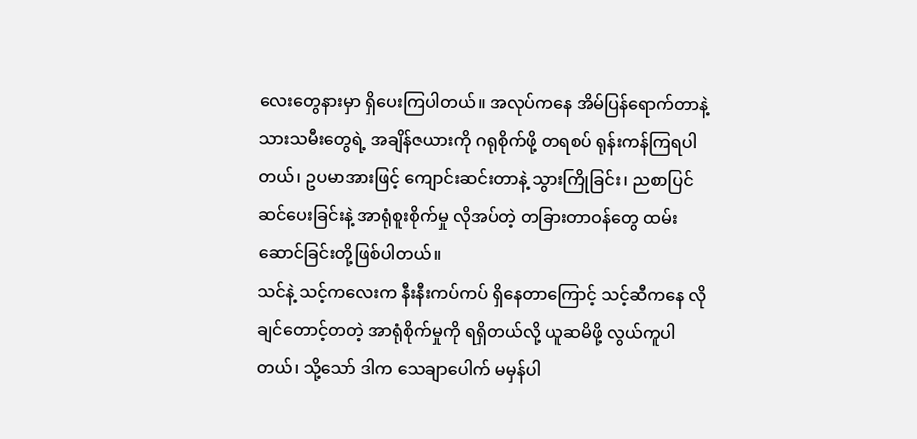လေးတွေနားမှာ ရှိပေးကြပါတယ်။ အလုပ်ကနေ အိမ်ပြန်ရောက်တာနဲ့ သားသမီးတွေရဲ့ အချိန်ဇယားကို ဂရုစိုက်ဖို့ တရစပ် ရုန်းကန်ကြရပါတယ်၊ ဥပမာအားဖြင့် ကျောင်းဆင်းတာနဲ့ သွားကြိုခြင်း၊ ညစာပြင်ဆင်ပေးခြင်းနဲ့ အာရုံစူးစိုက်မှု လိုအပ်တဲ့ တခြားတာဝန်တွေ ထမ်းဆောင်ခြင်းတို့ဖြစ်ပါတယ်။
သင်နဲ့ သင့်ကလေးက နီးနီးကပ်ကပ် ရှိနေတာကြောင့် သင့်ဆီကနေ လိုချင်တောင့်တတဲ့ အာရုံစိုက်မှုကို ရရှိတယ်လို့ ယူဆမိဖို့ လွယ်ကူပါတယ်၊ သို့သော် ဒါက သေချာပေါက် မမှန်ပါ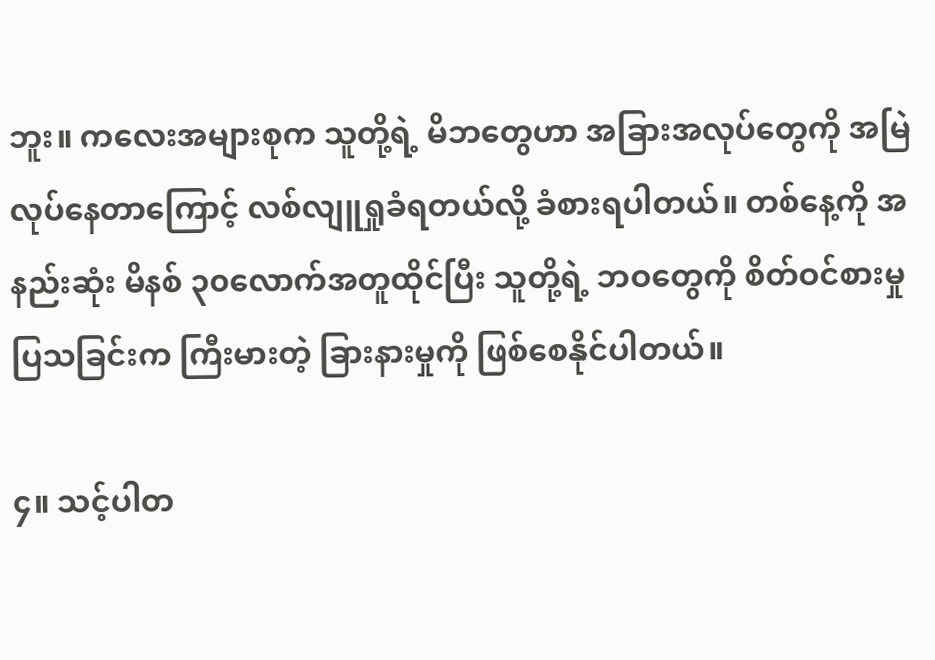ဘူး။ ကလေးအများစုက သူတို့ရဲ့ မိဘတွေဟာ အခြားအလုပ်တွေကို အမြဲလုပ်နေတာကြောင့် လစ်လျူရှုခံရတယ်လို့ ခံစားရပါတယ်။ တစ်နေ့ကို အနည်းဆုံး မိနစ် ၃၀လောက်အတူထိုင်ပြီး သူတို့ရဲ့ ဘဝတွေကို စိတ်ဝင်စားမှုပြသခြင်းက ကြီးမားတဲ့ ခြားနားမှုကို ဖြစ်စေနိုင်ပါတယ်။

၄။ သင့်ပါတ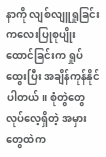နာကို လျစ်လျူရှုခြင်း
ကလေးပြုစုပျိုးထောင်ခြင်းက ရှုပ်ထွေးပြီး အချိန်ကုန်နိုင်ပါတယ်။ စုံတွဲတွေ လုပ်လေ့ရှိတဲ့ အမှားတွေထဲက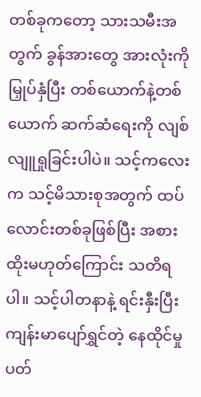တစ်ခုကတော့ သားသမီးအတွက် ခွန်အားတွေ အားလုံးကို မြှုပ်နှံပြီး တစ်ယောက်နဲ့တစ်ယောက် ဆက်ဆံရေးကို လျစ်လျူရှုခြင်းပါပဲ။ သင့်ကလေးက သင့်မိသားစုအတွက် ထပ်လောင်းတစ်ခုဖြစ်ပြီး အစားထိုးမဟုတ်ကြောင်း သတိရပါ။ သင့်ပါတနာနဲ့ ရင်းနှီးပြီး ကျန်းမာပျော်ရွှင်တဲ့ နေထိုင်မှုပတ်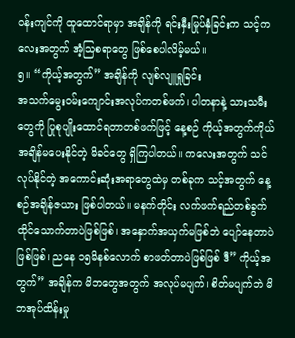ဝန်းကျင်ကို ထူထောင်ရာမှာ အချိန်ကို ရင်းနှီးမြုပ်နှံခြင်းက သင့်ကလေးအတွက် အံ့သြစရာတွေ ဖြစ်စေပါလိမ့်မယ်။
၅။ “ကိုယ့်အတွက်” အချိန်ကို လျစ်လျူရှုခြင်း
အသက်မွေးဝမ်းကျောင်းအလုပ်ကတစ်ဖက်၊ ပါတနာနဲ့ သားသမီးတွေကို ပြုစုပျိုးထောင်ရတာတစ်ဖက်ဖြင့် နေ့စဉ် ကိုယ့်အတွက်ကိုယ် အချိန်မပေးနိုင်တဲ့ မိခင်တွေ ရှိကြပါတယ်။ ကလေးအတွက် သင်လုပ်နိုင်တဲ့ အကောင်းဆုံးအရာတွေထဲမှ တစ်ခုက သင့်အတွက် နေ့စဉ်အချိန်ဇယား ဖြစ်ပါတယ်။ မနက်တိုင်း လက်ဖက်ရည်တစ်ခွက် ထိုင်သောက်တာပဲဖြစ်ဖြစ်၊ အနှောက်အယှက်မဖြစ်ဘဲ ပျော်နေတာပဲဖြစ်ဖြစ်၊ ညနေ ၁၅မိနစ်လောက် စာဖတ်တာပဲဖြစ်ဖြစ် ဒီ” ကိုယ့်အတွက်” အချိန်က မိဘတွေအတွက် အလုပ်မပျက်၊ စိတ်မပျက်ဘဲ မိဘအုပ်ထိန်းမှု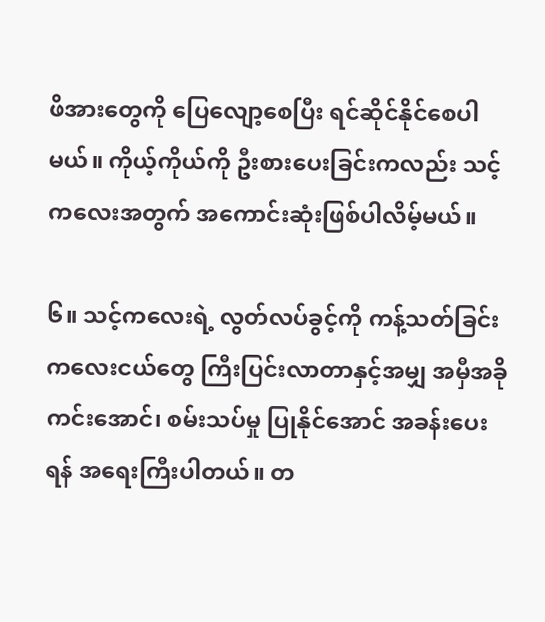ဖိအားတွေကို ပြေလျော့စေပြီး ရင်ဆိုင်နိုင်စေပါမယ်။ ကိုယ့်ကိုယ်ကို ဦးစားပေးခြင်းကလည်း သင့်ကလေးအတွက် အကောင်းဆုံးဖြစ်ပါလိမ့်မယ်။

၆။ သင့်ကလေးရဲ့ လွတ်လပ်ခွင့်ကို ကန့်သတ်ခြင်း
ကလေးငယ်တွေ ကြီးပြင်းလာတာနှင့်အမျှ အမှီအခိုကင်းအောင်၊ စမ်းသပ်မှု ပြုနိုင်အောင် အခန်းပေးရန် အရေးကြီးပါတယ်။ တ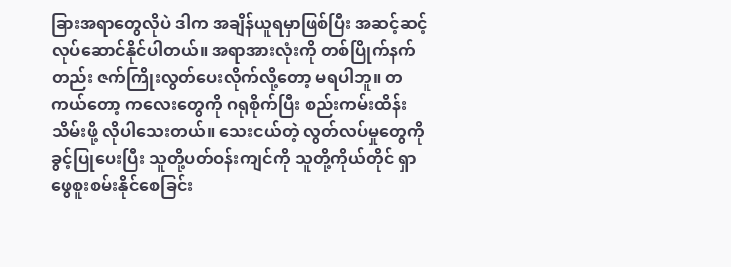ခြားအရာတွေလိုပဲ ဒါက အချိန်ယူရမှာဖြစ်ပြီး အဆင့်ဆင့် လုပ်ဆောင်နိုင်ပါတယ်။ အရာအားလုံးကို တစ်ပြိုက်နက်တည်း ဇက်ကြိုးလွတ်ပေးလိုက်လို့တော့ မရပါဘူ။ တကယ်တော့ ကလေးတွေကို ဂရုစိုက်ပြီး စည်းကမ်းထိန်းသိမ်းဖို့ လိုပါသေးတယ်။ သေးငယ်တဲ့ လွတ်လပ်မှုတွေကို ခွင့်ပြုပေးပြီး သူတို့ပတ်ဝန်းကျင်ကို သူတို့ကိုယ်တိုင် ရှာဖွေစူးစမ်းနိုင်စေခြင်း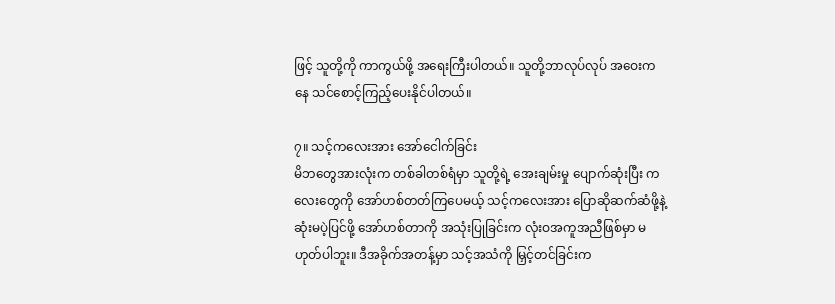ဖြင့် သူတို့ကို ကာကွယ်ဖို့ အရေးကြီးပါတယ်။ သူတို့ဘာလုပ်လုပ် အဝေးကနေ သင်စောင့်ကြည့်ပေးနိုင်ပါတယ်။

၇။ သင့်ကလေးအား အော်ငေါက်ခြင်း
မိဘတွေအားလုံးက တစ်ခါတစ်ရံမှာ သူတို့ရဲ့ အေးချမ်းမှု ပျောက်ဆုံးပြီး ကလေးတွေကို အော်ဟစ်တတ်ကြပေမယ့် သင့်ကလေးအား ပြောဆိုဆက်ဆံဖို့နဲ့ ဆုံးမပဲ့ပြင်ဖို့ အော်ဟစ်တာကို အသုံးပြုခြင်းက လုံးဝအကူအညီဖြစ်မှာ မဟုတ်ပါဘူး။ ဒီအခိုက်အတန့်မှာ သင့်အသံကို မြှင့်တင်ခြင်းက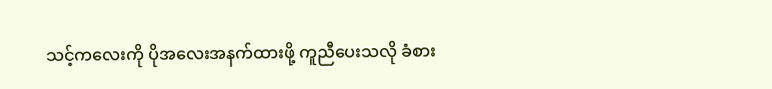သင့်ကလေးကို ပိုအလေးအနက်ထားဖို့ ကူညီပေးသလို ခံစား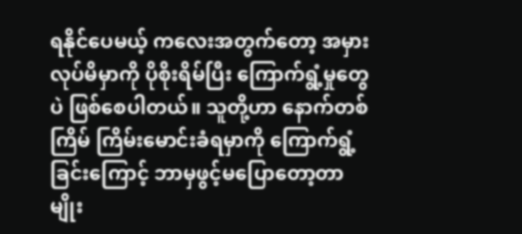ရနိုင်ပေမယ့် ကလေးအတွက်တော့ အမှားလုပ်မိမှာကို ပိုစိုးရိမ်ပြီး ကြောက်ရွံ့မှုတွေပဲ ဖြစ်စေပါတယ်။ သူတို့ဟာ နောက်တစ်ကြိမ် ကြိမ်းမောင်းခံရမှာကို ကြောက်ရွံ့ခြင်းကြောင့် ဘာမှဖွင့်မပြောတော့တာမျိုး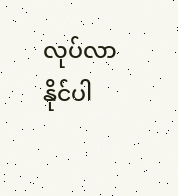လုပ်လာနိုင်ပါ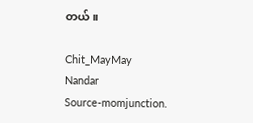တယ်။

Chit_MayMay
Nandar
Source-momjunction.